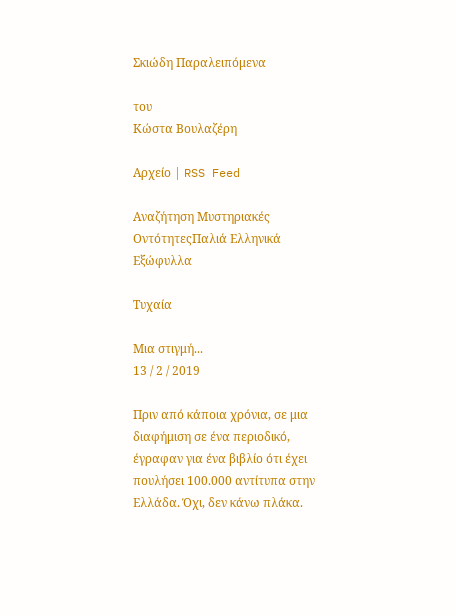Σκιώδη Παραλειπόμενα

του
Κώστα Βουλαζέρη

Αρχείο | RSS Feed

Αναζήτηση Μυστηριακές ΟντότητεςΠαλιά Ελληνικά Εξώφυλλα

Τυχαία

Μια στιγμή...
13 / 2 / 2019

Πριν από κάποια χρόνια, σε μια διαφήμιση σε ένα περιοδικό, έγραφαν για ένα βιβλίο ότι έχει πουλήσει 100.000 αντίτυπα στην Ελλάδα. Όχι, δεν κάνω πλάκα.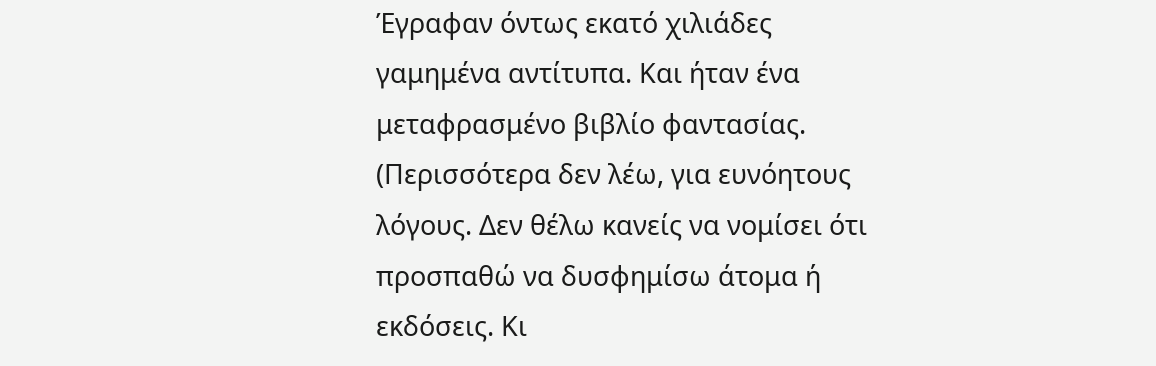Έγραφαν όντως εκατό χιλιάδες γαμημένα αντίτυπα. Και ήταν ένα μεταφρασμένο βιβλίο φαντασίας. (Περισσότερα δεν λέω, για ευνόητους λόγους. Δεν θέλω κανείς να νομίσει ότι προσπαθώ να δυσφημίσω άτομα ή εκδόσεις. Κι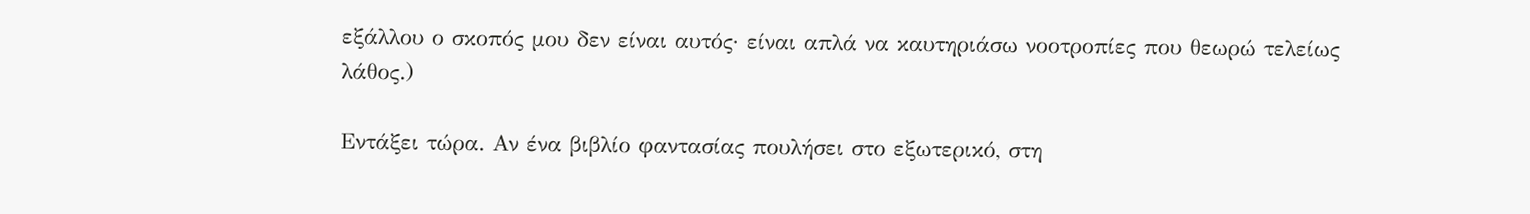εξάλλου ο σκοπός μου δεν είναι αυτός· είναι απλά να καυτηριάσω νοοτροπίες που θεωρώ τελείως λάθος.)

Εντάξει τώρα. Αν ένα βιβλίο φαντασίας πουλήσει στο εξωτερικό, στη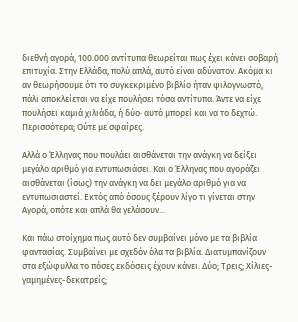διεθνή αγορά, 100.000 αντίτυπα θεωρείται πως έχει κάνει σοβαρή επιτυχία. Στην Ελλάδα, πολύ απλά, αυτό είναι αδύνατον. Ακόμα κι αν θεωρήσουμε ότι το συγκεκριμένο βιβλίο ήταν ψιλογνωστό, πάλι αποκλείεται να είχε πουλήσει τόσα αντίτυπα. Άντε να είχε πουλήσει καμιά χιλιάδα, ή δύο· αυτό μπορεί και να το δεχτώ. Περισσότερα; Ούτε με σφαίρες.

Αλλά ο Έλληνας που πουλάει αισθάνεται την ανάγκη να δείξει μεγάλο αριθμό για εντυπωσιάσει. Και ο Έλληνας που αγοράζει αισθάνεται (ίσως) την ανάγκη να δει μεγάλο αριθμό για να εντυπωσιαστεί. Εκτός από όσους ξέρουν λίγο τι γίνεται στην Αγορά, οπότε και απλά θα γελάσουν...

Και πάω στοίχημα πως αυτό δεν συμβαίνει μόνο με τα βιβλία φαντασίας. Συμβαίνει με σχεδόν όλα τα βιβλία. Διατυμπανίζουν στα εξώφυλλα το πόσες εκδόσεις έχουν κάνει. Δύο; Τρεις; Χίλιες-γαμημένες-δεκατρείς;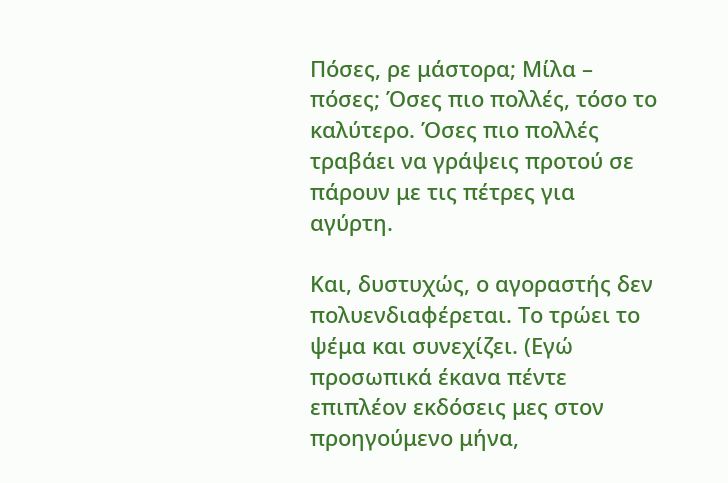Πόσες, ρε μάστορα; Μίλα – πόσες; Όσες πιο πολλές, τόσο το καλύτερο. Όσες πιο πολλές τραβάει να γράψεις προτού σε πάρουν με τις πέτρες για αγύρτη.

Και, δυστυχώς, ο αγοραστής δεν πολυενδιαφέρεται. Το τρώει το ψέμα και συνεχίζει. (Εγώ προσωπικά έκανα πέντε επιπλέον εκδόσεις μες στον προηγούμενο μήνα,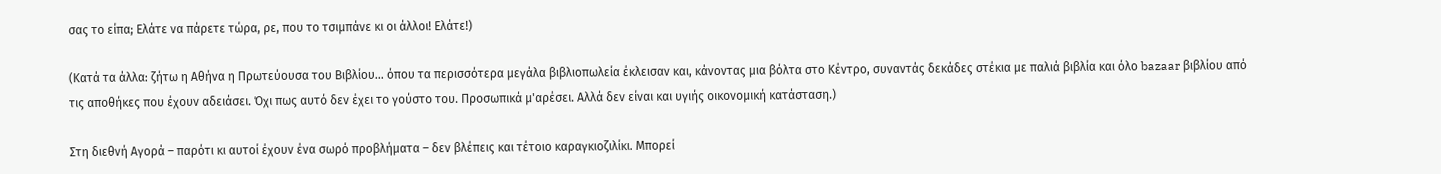σας το είπα; Ελάτε να πάρετε τώρα, ρε, που το τσιμπάνε κι οι άλλοι! Ελάτε!)

(Κατά τα άλλα: ζήτω η Αθήνα η Πρωτεύουσα του Βιβλίου... όπου τα περισσότερα μεγάλα βιβλιοπωλεία έκλεισαν και, κάνοντας μια βόλτα στο Κέντρο, συναντάς δεκάδες στέκια με παλιά βιβλία και όλο bazaar βιβλίου από τις αποθήκες που έχουν αδειάσει. Όχι πως αυτό δεν έχει το γούστο του. Προσωπικά μ'αρέσει. Αλλά δεν είναι και υγιής οικονομική κατάσταση.)

Στη διεθνή Αγορά – παρότι κι αυτοί έχουν ένα σωρό προβλήματα – δεν βλέπεις και τέτοιο καραγκιοζιλίκι. Μπορεί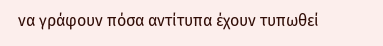να γράφουν πόσα αντίτυπα έχουν τυπωθεί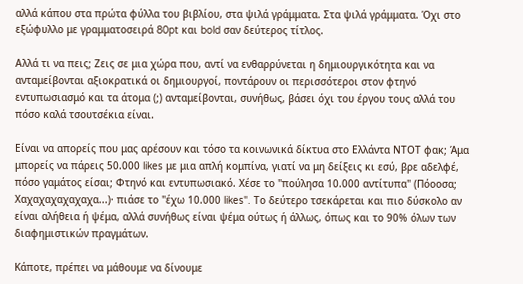αλλά κάπου στα πρώτα φύλλα του βιβλίου, στα ψιλά γράμματα. Στα ψιλά γράμματα. Όχι στο εξώφυλλο με γραμματοσειρά 80pt και bold σαν δεύτερος τίτλος.

Αλλά τι να πεις; Ζεις σε μια χώρα που, αντί να ενθαρρύνεται η δημιουργικότητα και να ανταμείβονται αξιοκρατικά οι δημιουργοί, ποντάρουν οι περισσότεροι στον φτηνό εντυπωσιασμό και τα άτομα (;) ανταμείβονται, συνήθως, βάσει όχι του έργου τους αλλά του πόσο καλά τσουτσέκια είναι.

Είναι να απορείς που μας αρέσουν και τόσο τα κοινωνικά δίκτυα στο Ελλάντα ΝΤΟΤ φακ; Άμα μπορείς να πάρεις 50.000 likes με μια απλή κομπίνα, γιατί να μη δείξεις κι εσύ, βρε αδελφέ, πόσο γαμάτος είσαι; Φτηνό και εντυπωσιακό. Χέσε το "πούλησα 10.000 αντίτυπα" (Πόοοσα; Χαχαχαχαχαχαχα...)· πιάσε το "έχω 10.000 likes". Το δεύτερο τσεκάρεται και πιο δύσκολο αν είναι αλήθεια ή ψέμα, αλλά συνήθως είναι ψέμα ούτως ή άλλως, όπως και το 90% όλων των διαφημιστικών πραγμάτων.

Κάποτε, πρέπει να μάθουμε να δίνουμε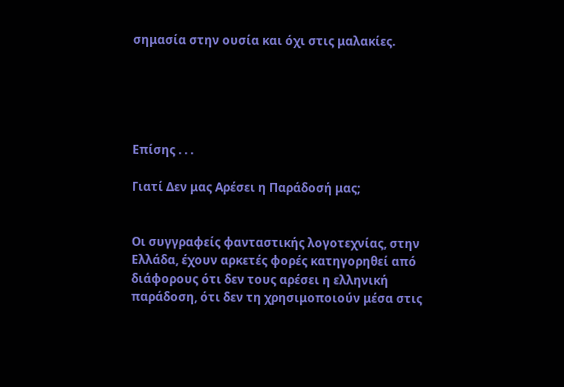σημασία στην ουσία και όχι στις μαλακίες.





Επίσης . . .

Γιατί Δεν μας Αρέσει η Παράδοσή μας;


Οι συγγραφείς φανταστικής λογοτεχνίας, στην Ελλάδα, έχουν αρκετές φορές κατηγορηθεί από διάφορους ότι δεν τους αρέσει η ελληνική παράδοση, ότι δεν τη χρησιμοποιούν μέσα στις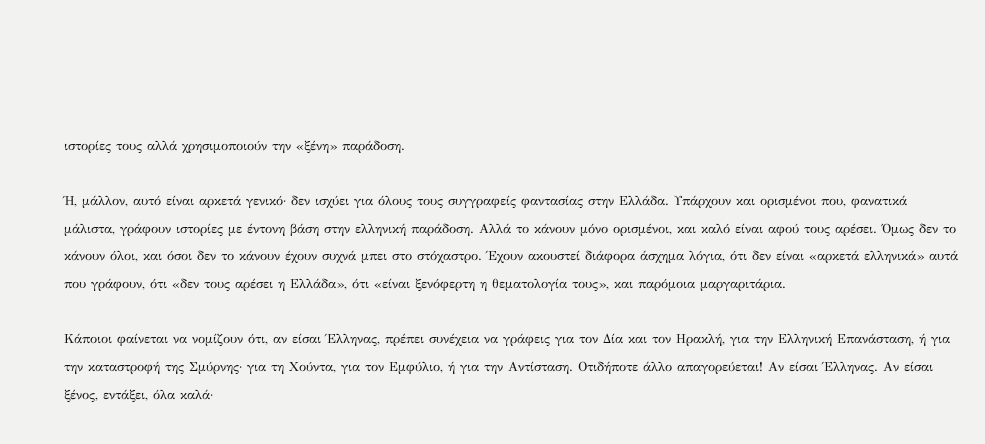ιστορίες τους αλλά χρησιμοποιούν την «ξένη» παράδοση.

Ή, μάλλον, αυτό είναι αρκετά γενικό· δεν ισχύει για όλους τους συγγραφείς φαντασίας στην Ελλάδα. Υπάρχουν και ορισμένοι που, φανατικά μάλιστα, γράφουν ιστορίες με έντονη βάση στην ελληνική παράδοση. Αλλά το κάνουν μόνο ορισμένοι, και καλό είναι αφού τους αρέσει. Όμως δεν το κάνουν όλοι, και όσοι δεν το κάνουν έχουν συχνά μπει στο στόχαστρο. Έχουν ακουστεί διάφορα άσχημα λόγια, ότι δεν είναι «αρκετά ελληνικά» αυτά που γράφουν, ότι «δεν τους αρέσει η Ελλάδα», ότι «είναι ξενόφερτη η θεματολογία τους», και παρόμοια μαργαριτάρια.

Κάποιοι φαίνεται να νομίζουν ότι, αν είσαι Έλληνας, πρέπει συνέχεια να γράφεις για τον Δία και τον Ηρακλή, για την Ελληνική Επανάσταση, ή για την καταστροφή της Σμύρνης· για τη Χούντα, για τον Εμφύλιο, ή για την Αντίσταση. Οτιδήποτε άλλο απαγορεύεται! Αν είσαι Έλληνας. Αν είσαι ξένος, εντάξει, όλα καλά·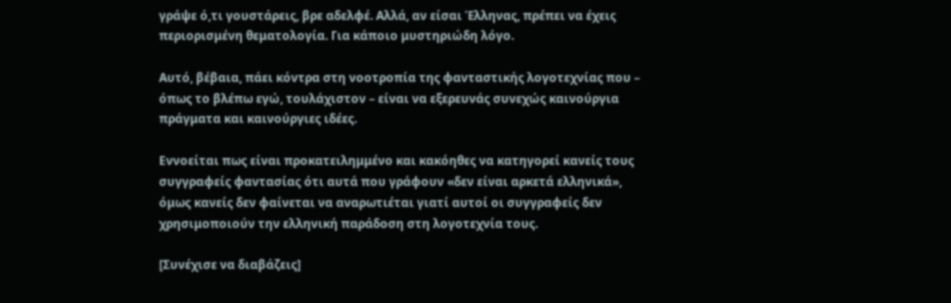γράψε ό,τι γουστάρεις, βρε αδελφέ. Αλλά, αν είσαι Έλληνας, πρέπει να έχεις περιορισμένη θεματολογία. Για κάποιο μυστηριώδη λόγο.

Αυτό, βέβαια, πάει κόντρα στη νοοτροπία της φανταστικής λογοτεχνίας που – όπως το βλέπω εγώ, τουλάχιστον – είναι να εξερευνάς συνεχώς καινούργια πράγματα και καινούργιες ιδέες.

Εννοείται πως είναι προκατειλημμένο και κακόηθες να κατηγορεί κανείς τους συγγραφείς φαντασίας ότι αυτά που γράφουν «δεν είναι αρκετά ελληνικά», όμως κανείς δεν φαίνεται να αναρωτιέται γιατί αυτοί οι συγγραφείς δεν χρησιμοποιούν την ελληνική παράδοση στη λογοτεχνία τους.

[Συνέχισε να διαβάζεις]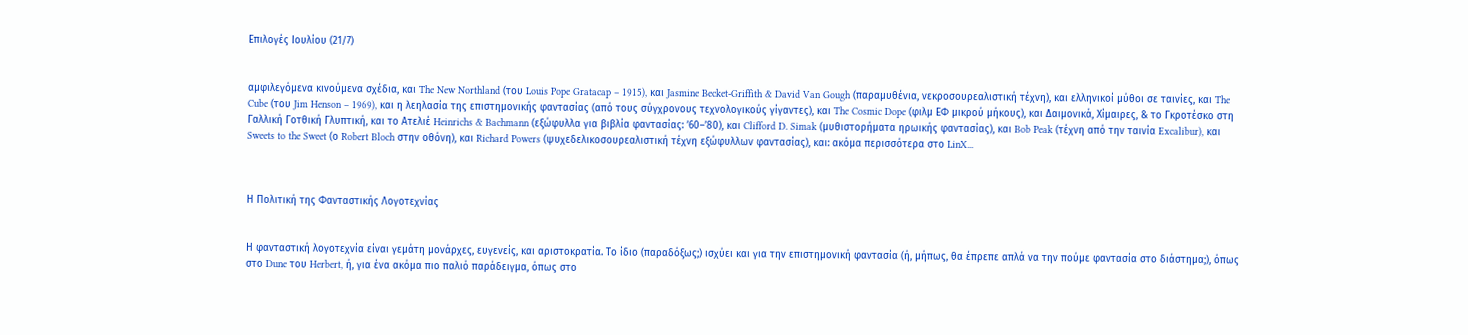Επιλογές Ιουλίου (21/7)


αμφιλεγόμενα κινούμενα σχέδια, και The New Northland (του Louis Pope Gratacap – 1915), και Jasmine Becket-Griffith & David Van Gough (παραμυθένια, νεκροσουρεαλιστική τέχνη), και ελληνικοί μύθοι σε ταινίες, και The Cube (του Jim Henson – 1969), και η λεηλασία της επιστημονικής φαντασίας (από τους σύγχρονους τεχνολογικούς γίγαντες), και The Cosmic Dope (φιλμ ΕΦ μικρού μήκους), και Δαιμονικά, Χίμαιρες, & το Γκροτέσκο στη Γαλλική Γοτθική Γλυπτική, και το Ατελιέ Heinrichs & Bachmann (εξώφυλλα για βιβλία φαντασίας: ’60–’80), και Clifford D. Simak (μυθιστορήματα ηρωικής φαντασίας), και Bob Peak (τέχνη από την ταινία Excalibur), και Sweets to the Sweet (ο Robert Bloch στην οθόνη), και Richard Powers (ψυχεδελικοσουρεαλιστική τέχνη εξώφυλλων φαντασίας), και: ακόμα περισσότερα στο LinX...



Η Πολιτική της Φανταστικής Λογοτεχνίας


Η φανταστική λογοτεχνία είναι γεμάτη μονάρχες, ευγενείς, και αριστοκρατία. Το ίδιο (παραδόξως;) ισχύει και για την επιστημονική φαντασία (ή, μήπως, θα έπρεπε απλά να την πούμε φαντασία στο διάστημα;), όπως στο Dune του Herbert, ή, για ένα ακόμα πιο παλιό παράδειγμα, όπως στο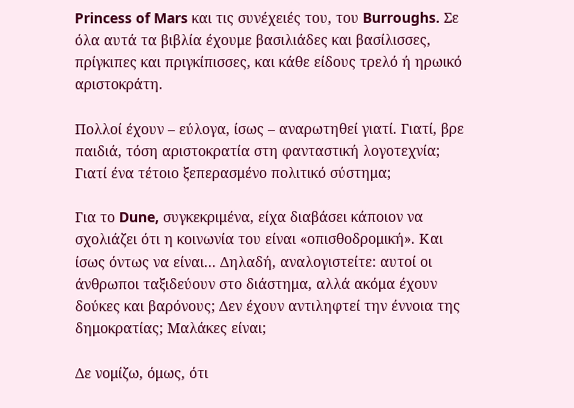Princess of Mars και τις συνέχειές του, του Burroughs. Σε όλα αυτά τα βιβλία έχουμε βασιλιάδες και βασίλισσες, πρίγκιπες και πριγκίπισσες, και κάθε είδους τρελό ή ηρωικό αριστοκράτη.

Πολλοί έχουν – εύλογα, ίσως – αναρωτηθεί γιατί. Γιατί, βρε παιδιά, τόση αριστοκρατία στη φανταστική λογοτεχνία; Γιατί ένα τέτοιο ξεπερασμένο πολιτικό σύστημα;

Για το Dune, συγκεκριμένα, είχα διαβάσει κάποιον να σχολιάζει ότι η κοινωνία του είναι «οπισθοδρομική». Και ίσως όντως να είναι... Δηλαδή, αναλογιστείτε: αυτοί οι άνθρωποι ταξιδεύουν στο διάστημα, αλλά ακόμα έχουν δούκες και βαρόνους; Δεν έχουν αντιληφτεί την έννοια της δημοκρατίας; Μαλάκες είναι;

Δε νομίζω, όμως, ότι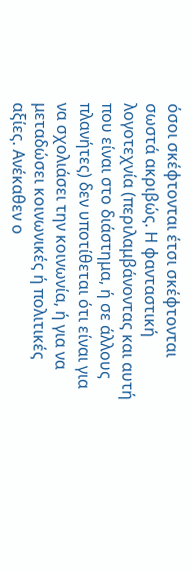όσοι σκέφτονται έτσι σκέφτονται σωστά ακριβώς. Η φανταστική λογοτεχνία (περιλαμβάνοντας και αυτή που είναι στο διάστημα, ή σε άλλους πλανήτες) δεν υποτίθεται ότι είναι για να σχολιάσει την κοινωνία, ή για να μεταδώσει κοινωνικές ή πολιτικές αξίες. Ανέκαθεν ο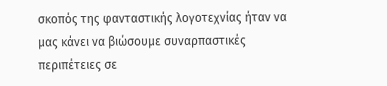σκοπός της φανταστικής λογοτεχνίας ήταν να μας κάνει να βιώσουμε συναρπαστικές περιπέτειες σε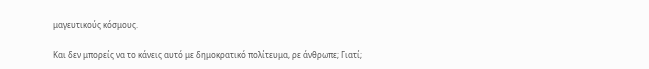μαγευτικούς κόσμους.

Και δεν μπορείς να το κάνεις αυτό με δημοκρατικό πολίτευμα, ρε άνθρωπε; Γιατί;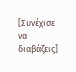[Συνέχισε να διαβάζεις]